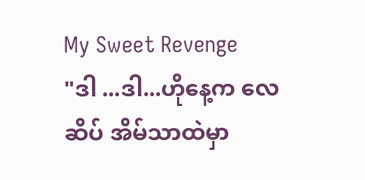My Sweet Revenge
"ဒါ ...ဒါ...ဟိုနေ့က လေဆိပ် အိမ်သာထဲမှာ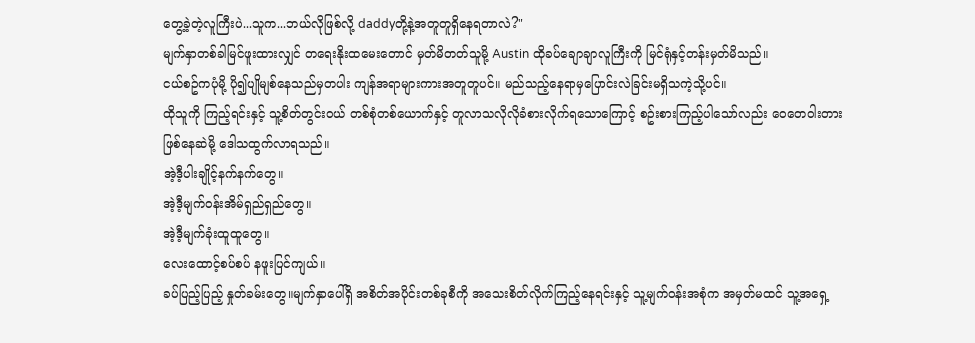တွေ့ခဲ့တဲ့လူကြီးပဲ...သူက...ဘယ်လိုဖြစ်လို့ daddyတို့နဲ့အတူတူရှိနေရတာလဲ?"
မျက်နှာတစ်ခါမြင်ဖူးထားလျှင် တရေးနိုးထမေးတောင် မှတ်မိတတ်သူမို့ Austin ထိုခပ်ချောချာလူကြီးကို မြင်ရုံနှင့်တန်းမှတ်မိသည်။
ငယ်စဥ်ကပုံမို့ ပို၍ပျိုမျစ်နေသည်မှတပါး ကျန်အရာများကားအတူတူပင်။ မည်သည့်နေရာမှပြောင်းလဲခြင်းမရှိသကဲ့သို့ပင်။
ထိုသူကို ကြည့်ရင်းနှင့် သူ့စိတ်တွင်းဝယ် တစ်စုံတစ်ယောက်နှင့် တူလာသလိုလိုခံစားလိုက်ရသောကြောင့် စဥ်းစားကြည့်ပါသော်လည်း ဝေတေဝါးတားဖြစ်နေဆဲမို့ ဒေါသထွက်လာရသည်။
အဲ့ဒီ့ပါးချိုင့်နက်နက်တွေ။
အဲ့ဒီ့မျက်ဝန်းအိမ်ရှည်ရှည်တွေ။
အဲ့ဒီ့မျက်ခုံးထူထူတွေ။
လေးထောင့်စပ်စပ် နဖူးပြင်ကျယ်။
ခပ်ပြည့်ပြည့် နှုတ်ခမ်းတွေ။မျက်နှာပေါ်ရှိ အစိတ်အပိုင်းတစ်ခုစီကို အသေးစိတ်လိုက်ကြည့်နေရင်းနှင့် သူ့မျက်ဝန်းအစုံက အမှတ်မထင် သူ့အရှေ့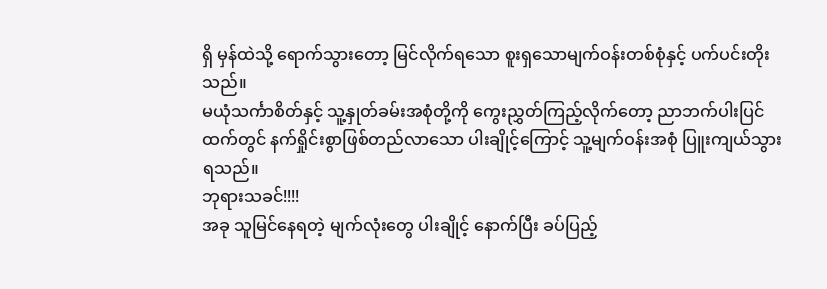ရှိ မှန်ထဲသို့ ရောက်သွားတော့ မြင်လိုက်ရသော စူးရှသောမျက်ဝန်းတစ်စုံနှင့် ပက်ပင်းတိုးသည်။
မယုံသင်္ကာစိတ်နှင့် သူ့နှုတ်ခမ်းအစုံတို့ကို ကွေးညွှတ်ကြည့်လိုက်တော့ ညာဘက်ပါးပြင်ထက်တွင် နက်ရှိုင်းစွာဖြစ်တည်လာသော ပါးချိုင့်ကြောင့် သူ့မျက်ဝန်းအစုံ ပြူးကျယ်သွားရသည်။
ဘုရားသခင်!!!!
အခု သူမြင်နေရတဲ့ မျက်လုံးတွေ ပါးချိုင့် နောက်ပြီး ခပ်ပြည့်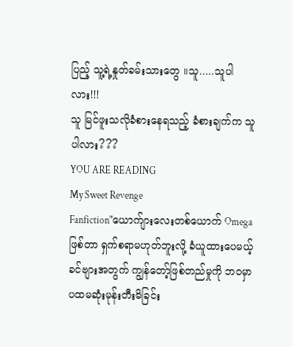ပြည့် သူ့ရဲ့နှုတ်ခမ်းသားတွေ ။သူ.....သူပါလား!!!
သူ မြင်ဖူးသလိုခံစားနေရသည့် ခံစားချက်က သူပါလား???
YOU ARE READING
My Sweet Revenge
Fanfiction"ယောက်ျားလေးတစ်ယောက် Omegaဖြစ်တာ ရှက်စရာမဟုတ်ဘူးလို့ ခံယူထားပေမယ့် ခင်ဗျားအတွက် ကျွန်တော့်ဖြစ်တည်မှုကို ဘဝမှာ ပထမဆုံးမုန်းတီးမိခြင်း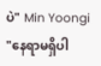ပဲ" Min Yoongi "နေရာမရှိပါ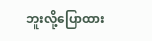ဘူးလို့ပြောထား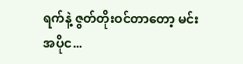ရက်နဲ့ ဇွတ်တိုးဝင်တာတော့ မင်းအပိုင...